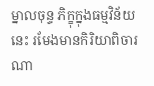ម្នាលចុន្ទ ភិក្ខុក្នុងធម្មវិន័យនេះ រមែងមានកិរិយាពិចារណា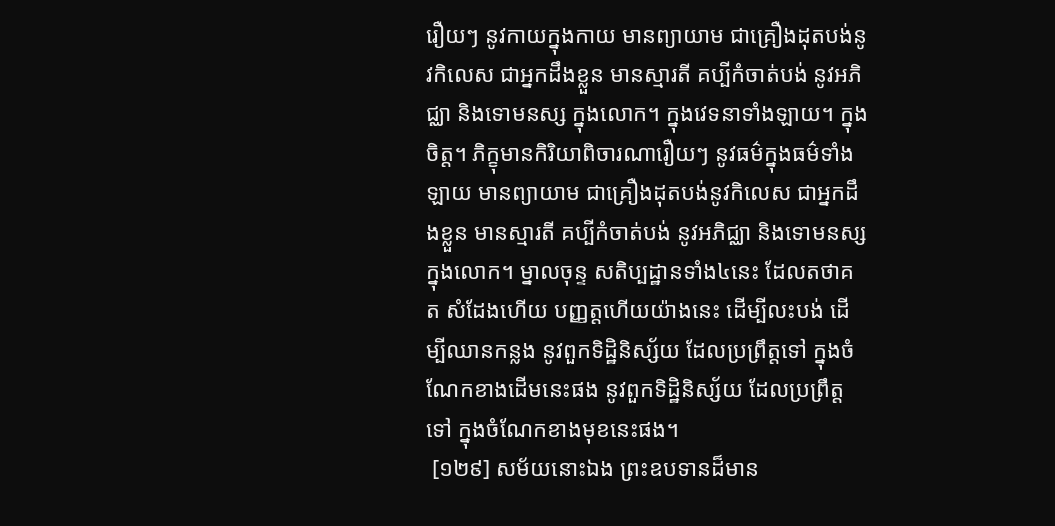រឿយៗ នូវកាយក្នុងកាយ មានព្យាយាម ជាគ្រឿងដុតបង់នូវកិលេស ជាអ្នកដឹងខ្លួន មានស្មារតី គប្បីកំចាត់បង់ នូវអភិជ្ឈា និងទោមនស្ស ក្នុងលោក។ ក្នុងវេទនាទាំងឡាយ។ ក្នុងចិត្ត។ ភិក្ខុមានកិរិយាពិចារណារឿយៗ នូវធម៌ក្នុងធម៌ទាំងឡាយ មានព្យាយាម ជាគ្រឿងដុតបង់នូវកិលេស ជាអ្នកដឹងខ្លួន មានស្មារតី គប្បីកំចាត់បង់ នូវអភិជ្ឈា និងទោមនស្ស ក្នុងលោក។ ម្នាលចុន្ទ សតិប្បដ្ឋានទាំង៤នេះ ដែលតថាគត សំដែងហើយ បញ្ញត្តហើយយ៉ាងនេះ ដើម្បីលះបង់ ដើម្បីឈានកន្លង នូវពួកទិដ្ឋិនិស្ស័យ ដែលប្រព្រឹត្តទៅ ក្នុងចំណែកខាងដើមនេះផង នូវពួកទិដ្ឋិនិស្ស័យ ដែលប្រព្រឹត្តទៅ ក្នុងចំណែកខាងមុខនេះផង។
 [១២៩] សម័យនោះឯង ព្រះឧបទានដ៏មាន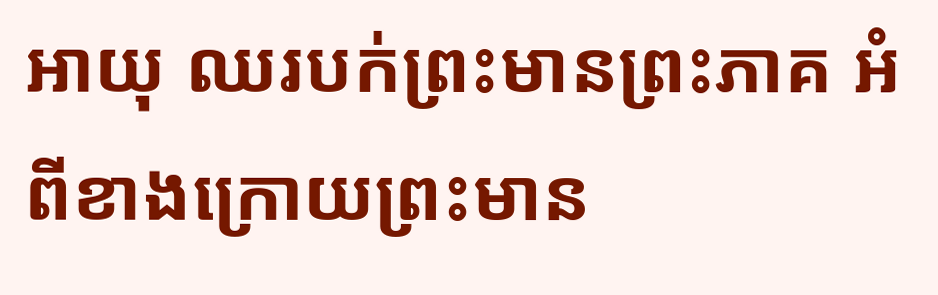អាយុ ឈរបក់ព្រះមានព្រះភាគ អំពីខាងក្រោយព្រះមាន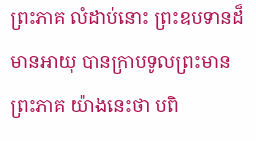ព្រះភាគ លំដាប់នោះ ព្រះឧបទានដ៏មានអាយុ បានក្រាបទូលព្រះមានព្រះភាគ យ៉ាងនេះថា បពិ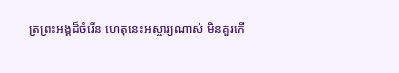ត្រព្រះអង្គដ៏ចំរើន ហេតុនេះអស្ចារ្យណាស់ មិនគួរកើ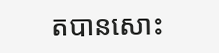តបានសោះ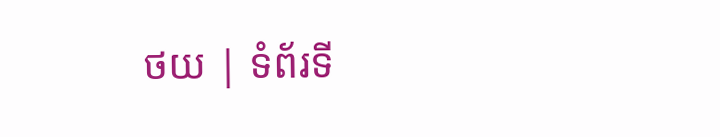ថយ | ទំព័រទី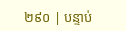២៩០ | បន្ទាប់